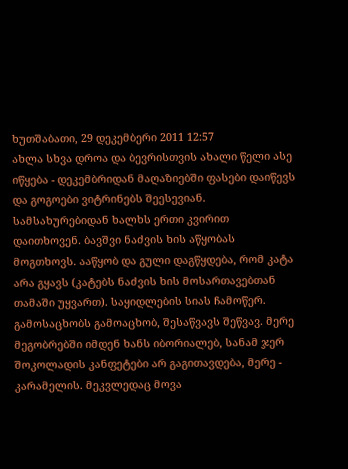ხუთშაბათი, 29 დეკემბერი 2011 12:57
ახლა სხვა დროა და ბევრისთვის ახალი წელი ასე იწყება - დეკემბრიდან მაღაზიებში ფასები დაიწევს და გოგოები ვიტრინებს შეესევიან. სამსახურებიდან ხალხს ერთი კვირით დაითხოვენ. ბავშვი ნაძვის ხის აწყობას მოგთხოვს. ააწყობ და გული დაგწყდება, რომ კატა არა გყავს (კატებს ნაძვის ხის მოსართავებთან თამაში უყვართ). საყიდლების სიას ჩამოწერ. გამოსაცხობს გამოაცხობ, შესაწვავს შეწვავ. მერე მეგობრებში იმდენ ხანს იბორიალებ, სანამ ჯერ შოკოლადის კანფეტები არ გაგითავდება, მერე - კარამელის. მეკვლედაც მოვა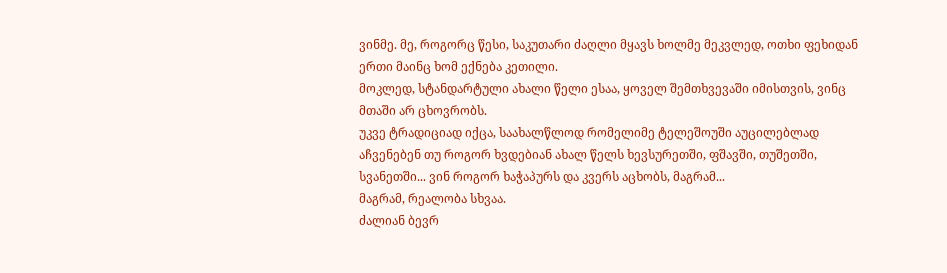ვინმე. მე, როგორც წესი, საკუთარი ძაღლი მყავს ხოლმე მეკვლედ, ოთხი ფეხიდან ერთი მაინც ხომ ექნება კეთილი.
მოკლედ, სტანდარტული ახალი წელი ესაა, ყოველ შემთხვევაში იმისთვის, ვინც მთაში არ ცხოვრობს.
უკვე ტრადიციად იქცა, საახალწლოდ რომელიმე ტელეშოუში აუცილებლად აჩვენებენ თუ როგორ ხვდებიან ახალ წელს ხევსურეთში, ფშავში, თუშეთში, სვანეთში... ვინ როგორ ხაჭაპურს და კვერს აცხობს, მაგრამ...
მაგრამ, რეალობა სხვაა.
ძალიან ბევრ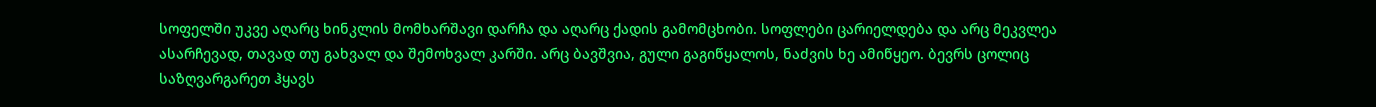სოფელში უკვე აღარც ხინკლის მომხარშავი დარჩა და აღარც ქადის გამომცხობი. სოფლები ცარიელდება და არც მეკვლეა ასარჩევად, თავად თუ გახვალ და შემოხვალ კარში. არც ბავშვია, გული გაგიწყალოს, ნაძვის ხე ამიწყეო. ბევრს ცოლიც საზღვარგარეთ ჰყავს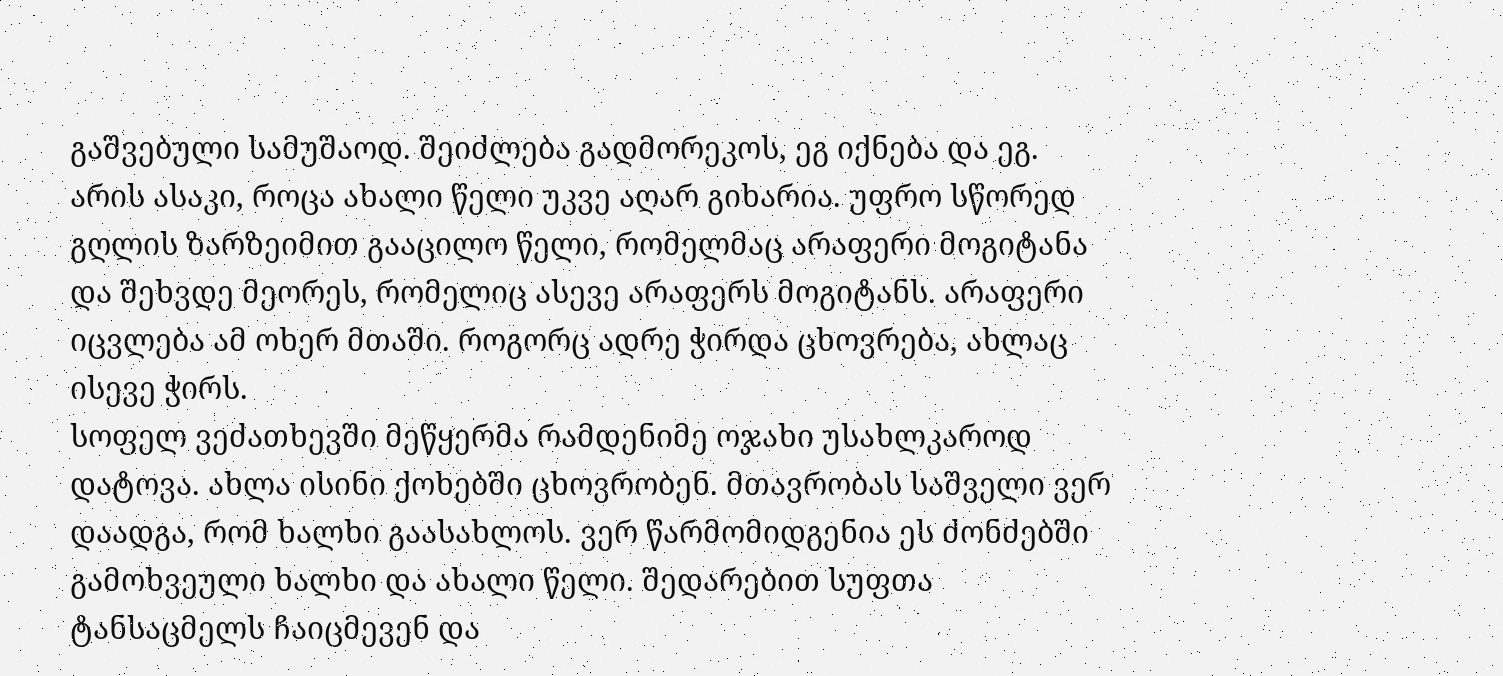გაშვებული სამუშაოდ. შეიძლება გადმორეკოს, ეგ იქნება და ეგ.
არის ასაკი, როცა ახალი წელი უკვე აღარ გიხარია. უფრო სწორედ გღლის ზარზეიმით გააცილო წელი, რომელმაც არაფერი მოგიტანა და შეხვდე მეორეს, რომელიც ასევე არაფერს მოგიტანს. არაფერი იცვლება ამ ოხერ მთაში. როგორც ადრე ჭირდა ცხოვრება, ახლაც ისევე ჭირს.
სოფელ ვეძათხევში მეწყერმა რამდენიმე ოჯახი უსახლკაროდ დატოვა. ახლა ისინი ქოხებში ცხოვრობენ. მთავრობას საშველი ვერ დაადგა, რომ ხალხი გაასახლოს. ვერ წარმომიდგენია ეს ძონძებში გამოხვეული ხალხი და ახალი წელი. შედარებით სუფთა ტანსაცმელს ჩაიცმევენ და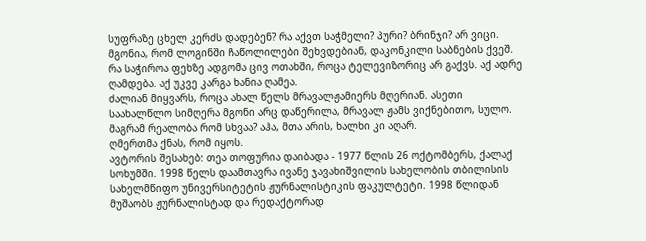სუფრაზე ცხელ კერძს დადებენ? რა აქვთ საჭმელი? პური? ბრინჯი? არ ვიცი. მგონია, რომ ლოგინში ჩაწოლილები შეხვდებიან, დაკონკილი საბნების ქვეშ. რა საჭიროა ფეხზე ადგომა ცივ ოთახში, როცა ტელევიზორიც არ გაქვს. აქ ადრე ღამდება. აქ უკვე კარგა ხანია ღამეა.
ძალიან მიყვარს, როცა ახალ წელს მრავალჟამიერს მღერიან. ასეთი საახალწლო სიმღერა მგონი არც დაწერილა, მრავალ ჟამს ვიქნებითო, სულო. მაგრამ რეალობა რომ სხვაა? აჰა, მთა არის, ხალხი კი აღარ.
ღმერთმა ქნას, რომ იყოს.
ავტორის შესახებ: თეა თოფურია დაიბადა - 1977 წლის 26 ოქტომბერს, ქალაქ სოხუმში. 1998 წელს დაამთავრა ივანე ჯავახიშვილის სახელობის თბილისის სახელმწიფო უნივერსიტეტის ჟურნალისტიკის ფაკულტეტი. 1998 წლიდან მუშაობს ჟურნალისტად და რედაქტორად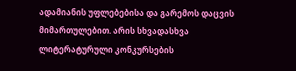ადამიანის უფლებებისა და გარემოს დაცვის მიმართულებით. არის სხვადასხვა ლიტერატურული კონკურსების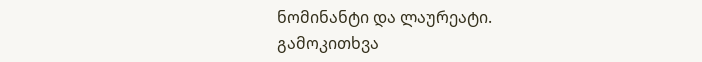ნომინანტი და ლაურეატი.
გამოკითხვა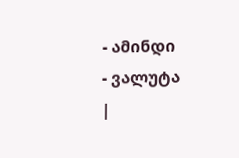- ამინდი
- ვალუტა
|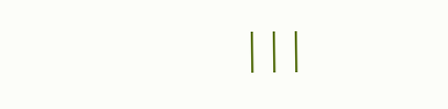|||